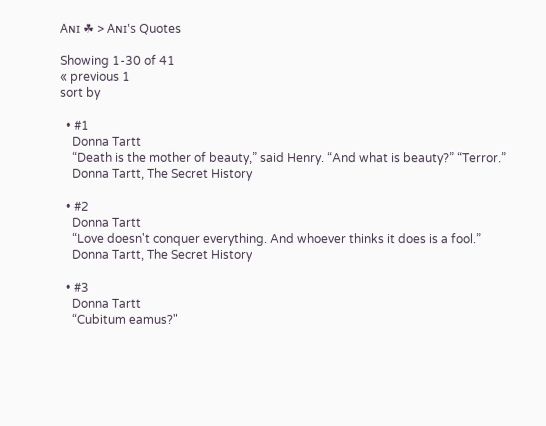Aɴɪ ☘ > Aɴɪ's Quotes

Showing 1-30 of 41
« previous 1
sort by

  • #1
    Donna Tartt
    “Death is the mother of beauty,” said Henry. “And what is beauty?” “Terror.”
    Donna Tartt, The Secret History

  • #2
    Donna Tartt
    “Love doesn't conquer everything. And whoever thinks it does is a fool.”
    Donna Tartt, The Secret History

  • #3
    Donna Tartt
    “Cubitum eamus?"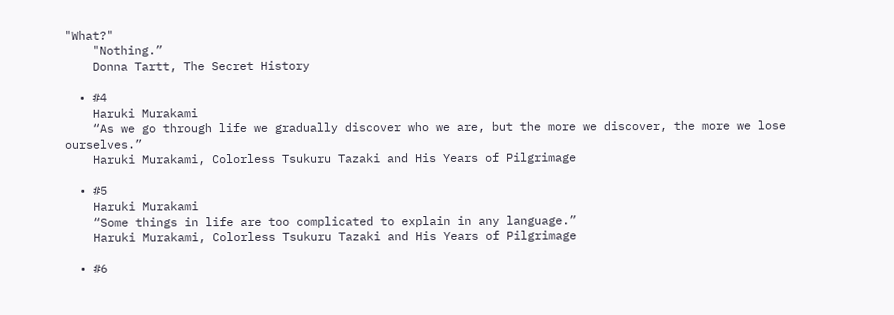"What?"
    "Nothing.”
    Donna Tartt, The Secret History

  • #4
    Haruki Murakami
    “As we go through life we gradually discover who we are, but the more we discover, the more we lose ourselves.”
    Haruki Murakami, Colorless Tsukuru Tazaki and His Years of Pilgrimage

  • #5
    Haruki Murakami
    “Some things in life are too complicated to explain in any language.”
    Haruki Murakami, Colorless Tsukuru Tazaki and His Years of Pilgrimage

  • #6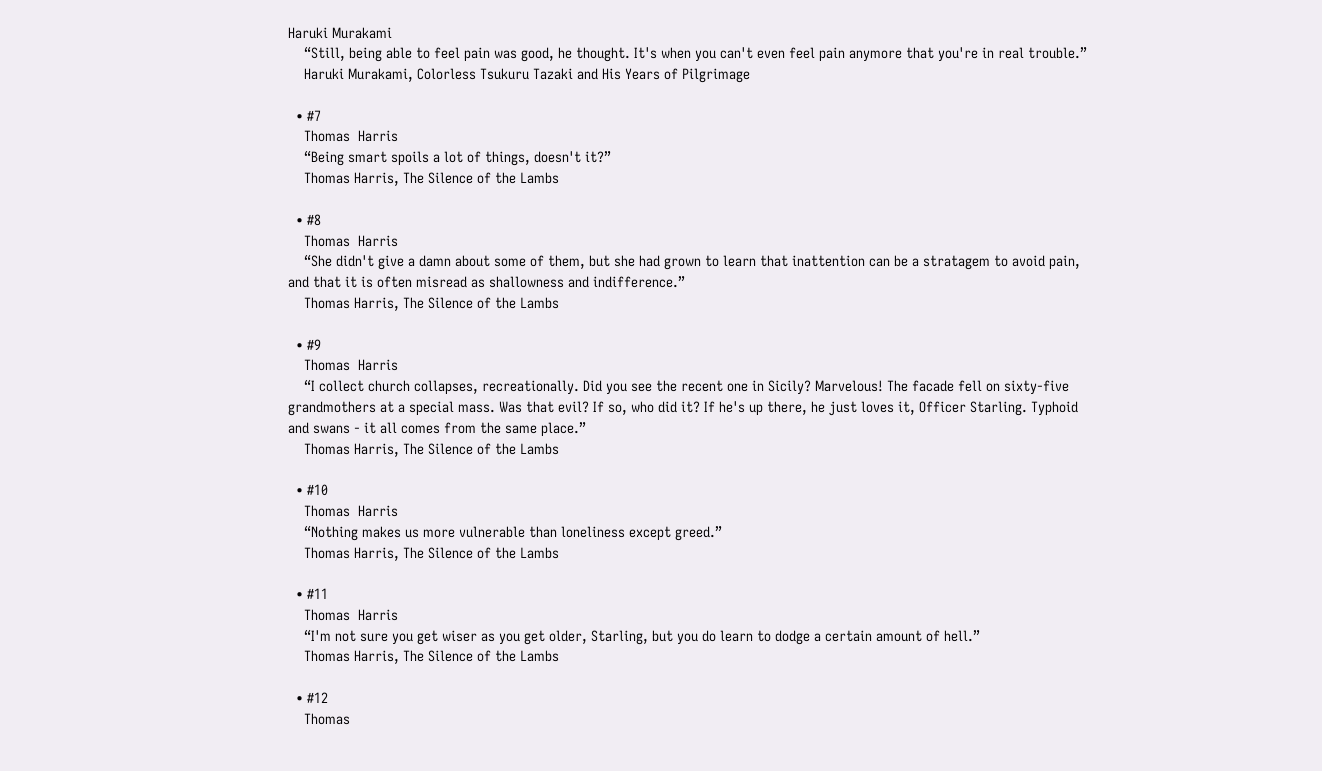Haruki Murakami
    “Still, being able to feel pain was good, he thought. It's when you can't even feel pain anymore that you're in real trouble.”
    Haruki Murakami, Colorless Tsukuru Tazaki and His Years of Pilgrimage

  • #7
    Thomas  Harris
    “Being smart spoils a lot of things, doesn't it?”
    Thomas Harris, The Silence of the Lambs

  • #8
    Thomas  Harris
    “She didn't give a damn about some of them, but she had grown to learn that inattention can be a stratagem to avoid pain, and that it is often misread as shallowness and indifference.”
    Thomas Harris, The Silence of the Lambs

  • #9
    Thomas  Harris
    “I collect church collapses, recreationally. Did you see the recent one in Sicily? Marvelous! The facade fell on sixty-five grandmothers at a special mass. Was that evil? If so, who did it? If he's up there, he just loves it, Officer Starling. Typhoid and swans - it all comes from the same place.”
    Thomas Harris, The Silence of the Lambs

  • #10
    Thomas  Harris
    “Nothing makes us more vulnerable than loneliness except greed.”
    Thomas Harris, The Silence of the Lambs

  • #11
    Thomas  Harris
    “I'm not sure you get wiser as you get older, Starling, but you do learn to dodge a certain amount of hell.”
    Thomas Harris, The Silence of the Lambs

  • #12
    Thomas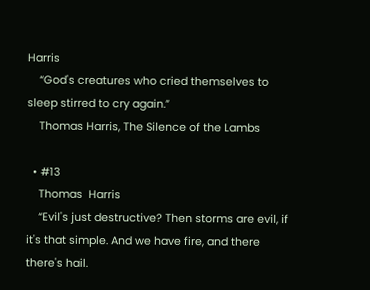Harris
    “God's creatures who cried themselves to sleep stirred to cry again.”
    Thomas Harris, The Silence of the Lambs

  • #13
    Thomas  Harris
    “Evil's just destructive? Then storms are evil, if it's that simple. And we have fire, and there there's hail.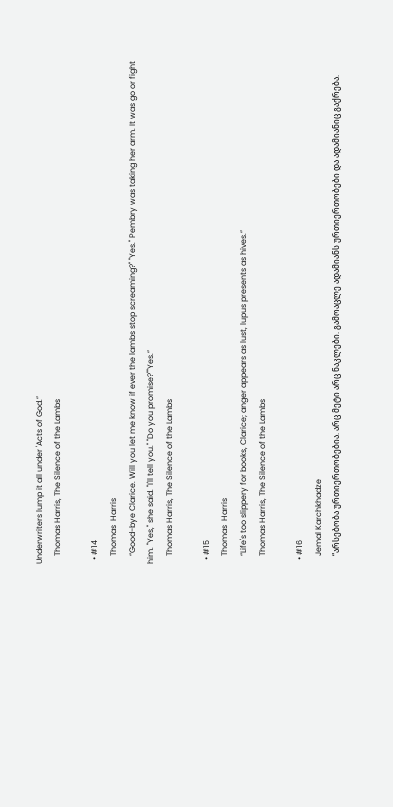Underwriters lump it all under 'Acts of God.”
    Thomas Harris, The Silence of the Lambs

  • #14
    Thomas  Harris
    “Good-bye Clarice. Will you let me know if ever the lambs stop screaming?" "Yes." Pembry was taking her arm. It was go or fight him. "Yes," she said. "I'll tell you." "Do you promise?""Yes.”
    Thomas Harris, The Silence of the Lambs

  • #15
    Thomas  Harris
    “Life's too slippery for books, Clarice; anger appears as lust, lupus presents as hives.”
    Thomas Harris, The Silence of the Lambs

  • #16
    Jemal Karchkhadze
    “არსებობა ურთიერთობებია. არც მეტი არც ნაკლები. გამოაცლე ადამიანს ურთიერთობები და ადამიანიც გაქრება.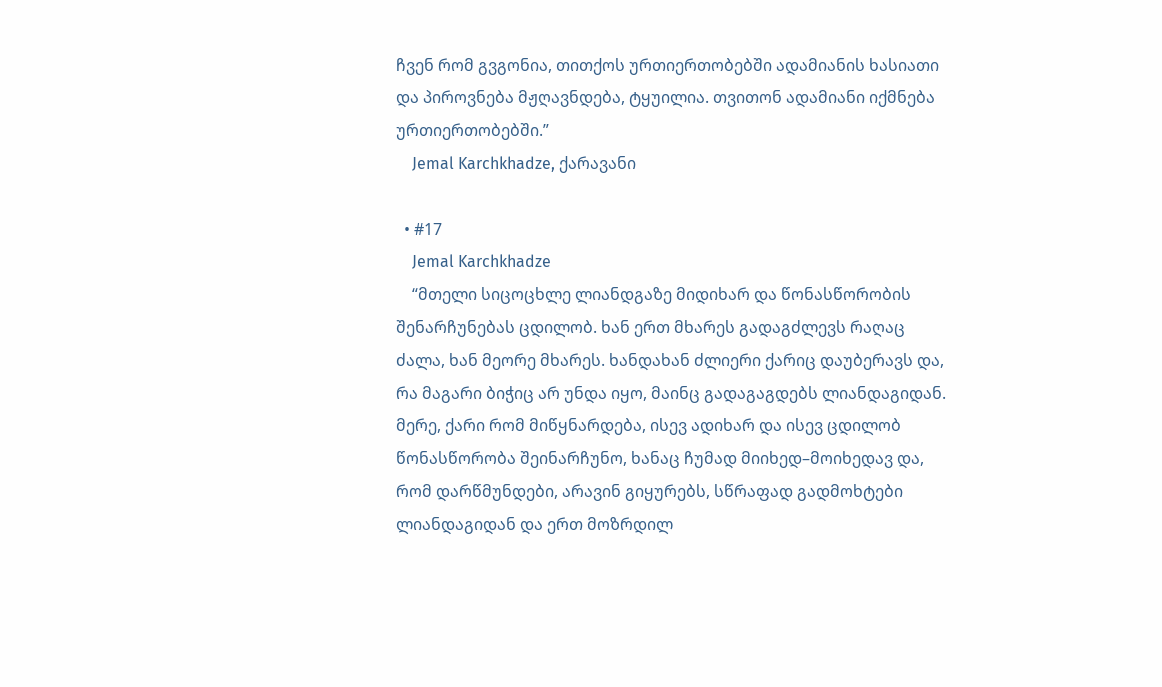ჩვენ რომ გვგონია, თითქოს ურთიერთობებში ადამიანის ხასიათი და პიროვნება მჟღავნდება, ტყუილია. თვითონ ადამიანი იქმნება ურთიერთობებში.”
    Jemal Karchkhadze, ქარავანი

  • #17
    Jemal Karchkhadze
    “მთელი სიცოცხლე ლიანდგაზე მიდიხარ და წონასწორობის შენარჩუნებას ცდილობ. ხან ერთ მხარეს გადაგძლევს რაღაც ძალა, ხან მეორე მხარეს. ხანდახან ძლიერი ქარიც დაუბერავს და, რა მაგარი ბიჭიც არ უნდა იყო, მაინც გადაგაგდებს ლიანდაგიდან. მერე, ქარი რომ მიწყნარდება, ისევ ადიხარ და ისევ ცდილობ წონასწორობა შეინარჩუნო, ხანაც ჩუმად მიიხედ–მოიხედავ და, რომ დარწმუნდები, არავინ გიყურებს, სწრაფად გადმოხტები ლიანდაგიდან და ერთ მოზრდილ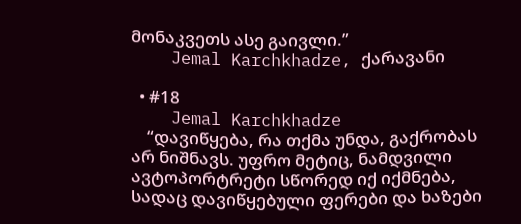მონაკვეთს ასე გაივლი.”
    Jemal Karchkhadze, ქარავანი

  • #18
    Jemal Karchkhadze
    “დავიწყება, რა თქმა უნდა, გაქრობას არ ნიშნავს. უფრო მეტიც, ნამდვილი ავტოპორტრეტი სწორედ იქ იქმნება, სადაც დავიწყებული ფერები და ხაზები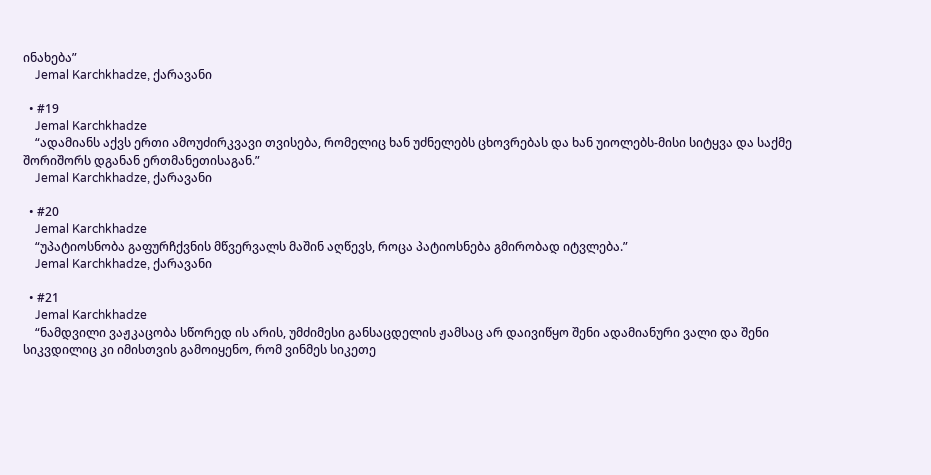ინახება”
    Jemal Karchkhadze, ქარავანი

  • #19
    Jemal Karchkhadze
    “ადამიანს აქვს ერთი ამოუძირკვავი თვისება, რომელიც ხან უძნელებს ცხოვრებას და ხან უიოლებს-მისი სიტყვა და საქმე შორიშორს დგანან ერთმანეთისაგან.”
    Jemal Karchkhadze, ქარავანი

  • #20
    Jemal Karchkhadze
    “უპატიოსნობა გაფურჩქვნის მწვერვალს მაშინ აღწევს, როცა პატიოსნება გმირობად იტვლება.”
    Jemal Karchkhadze, ქარავანი

  • #21
    Jemal Karchkhadze
    “ნამდვილი ვაჟკაცობა სწორედ ის არის, უმძიმესი განსაცდელის ჟამსაც არ დაივიწყო შენი ადამიანური ვალი და შენი სიკვდილიც კი იმისთვის გამოიყენო, რომ ვინმეს სიკეთე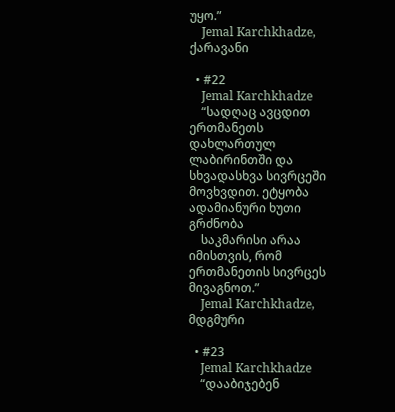უყო.”
    Jemal Karchkhadze, ქარავანი

  • #22
    Jemal Karchkhadze
    “სადღაც ავცდით ერთმანეთს დახლართულ ლაბირინთში და სხვადასხვა სივრცეში მოვხვდით. ეტყობა ადამიანური ხუთი გრძნობა
    საკმარისი არაა იმისთვის, რომ ერთმანეთის სივრცეს მივაგნოთ.”
    Jemal Karchkhadze, მდგმური

  • #23
    Jemal Karchkhadze
    “დააბიჯებენ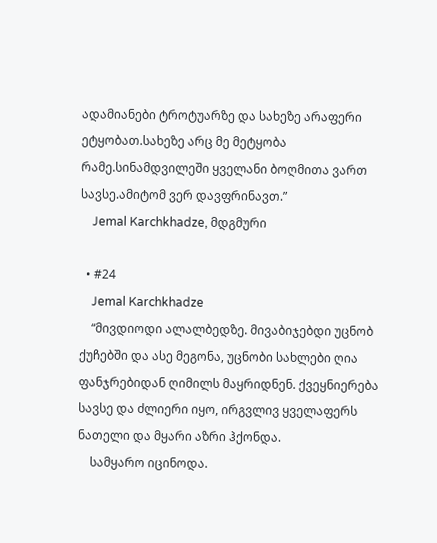ადამიანები ტროტუარზე და სახეზე არაფერი ეტყობათ.სახეზე არც მე მეტყობა რამე.სინამდვილეში ყველანი ბოღმითა ვართ სავსე.ამიტომ ვერ დავფრინავთ.”
    Jemal Karchkhadze, მდგმური

  • #24
    Jemal Karchkhadze
    “მივდიოდი ალალბედზე. მივაბიჯებდი უცნობ ქუჩებში და ასე მეგონა, უცნობი სახლები ღია ფანჯრებიდან ღიმილს მაყრიდნენ. ქვეყნიერება სავსე და ძლიერი იყო, ირგვლივ ყველაფერს ნათელი და მყარი აზრი ჰქონდა.
    სამყარო იცინოდა.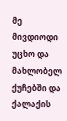მე მივდიოდი უცხო და მახლობელ ქუჩებში და ქალაქის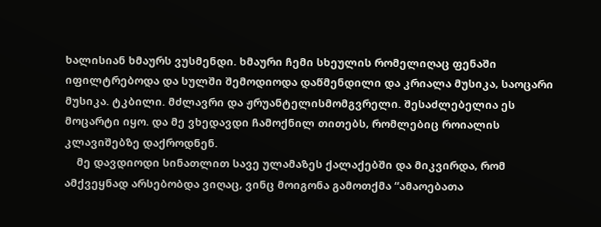ხალისიან ხმაურს ვუსმენდი. ხმაური ჩემი სხეულის რომელიღაც ფენაში იფილტრებოდა და სულში შემოდიოდა დაწმენდილი და კრიალა მუსიკა, საოცარი მუსიკა. ტკბილი. მძლავრი და ჟრუანტელისმომგვრელი. შესაძლებელია ეს მოცარტი იყო. და მე ვხედავდი ჩამოქნილ თითებს, რომლებიც როიალის კლავიშებზე დაქროდნენ.
    მე დავდიოდი სინათლით სავე ულამაზეს ქალაქებში და მიკვირდა, რომ ამქვეყნად არსებობდა ვიღაც, ვინც მოიგონა გამოთქმა “ამაოებათა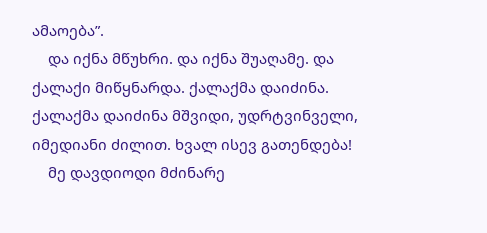ამაოება”.
    და იქნა მწუხრი. და იქნა შუაღამე. და ქალაქი მიწყნარდა. ქალაქმა დაიძინა. ქალაქმა დაიძინა მშვიდი, უდრტვინველი, იმედიანი ძილით. ხვალ ისევ გათენდება!
    მე დავდიოდი მძინარე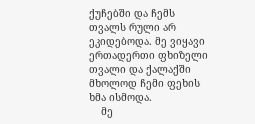ქუჩებში და ჩემს თვალს რული არ ეკიდებოდა. მე ვიყავი ერთადერთი ფხიზელი თვალი და ქალაქში მხოლოდ ჩემი ფეხის ხმა ისმოდა.
    მე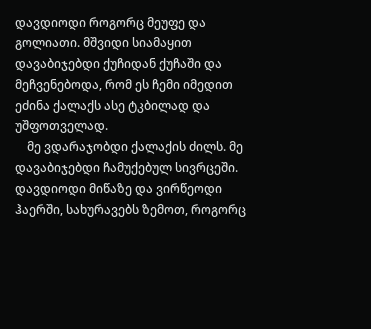დავდიოდი როგორც მეუფე და გოლიათი. მშვიდი სიამაყით დავაბიჯებდი ქუჩიდან ქუჩაში და მეჩვენებოდა, რომ ეს ჩემი იმედით ეძინა ქალაქს ასე ტკბილად და უშფოთველად.
    მე ვდარაჯობდი ქალაქის ძილს. მე დავაბიჯებდი ჩამუქებულ სივრცეში. დავდიოდი მიწაზე და ვირწეოდი ჰაერში, სახურავებს ზემოთ, როგორც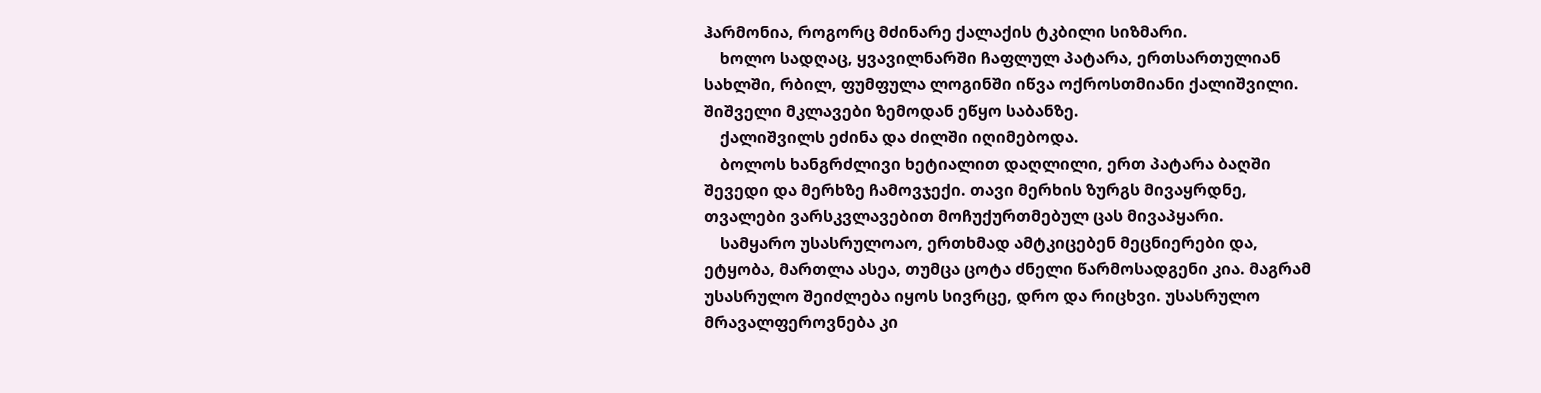ჰარმონია, როგორც მძინარე ქალაქის ტკბილი სიზმარი.
    ხოლო სადღაც, ყვავილნარში ჩაფლულ პატარა, ერთსართულიან სახლში, რბილ, ფუმფულა ლოგინში იწვა ოქროსთმიანი ქალიშვილი. შიშველი მკლავები ზემოდან ეწყო საბანზე.
    ქალიშვილს ეძინა და ძილში იღიმებოდა.
    ბოლოს ხანგრძლივი ხეტიალით დაღლილი, ერთ პატარა ბაღში შევედი და მერხზე ჩამოვჯექი. თავი მერხის ზურგს მივაყრდნე, თვალები ვარსკვლავებით მოჩუქურთმებულ ცას მივაპყარი.
    სამყარო უსასრულოაო, ერთხმად ამტკიცებენ მეცნიერები და, ეტყობა, მართლა ასეა, თუმცა ცოტა ძნელი წარმოსადგენი კია. მაგრამ უსასრულო შეიძლება იყოს სივრცე, დრო და რიცხვი. უსასრულო მრავალფეროვნება კი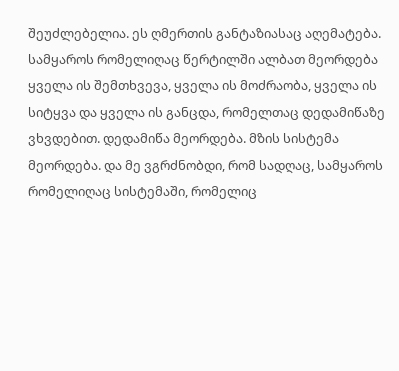შეუძლებელია. ეს ღმერთის განტაზიასაც აღემატება. სამყაროს რომელიღაც წერტილში ალბათ მეორდება ყველა ის შემთხვევა, ყველა ის მოძრაობა, ყველა ის სიტყვა და ყველა ის განცდა, რომელთაც დედამიწაზე ვხვდებით. დედამიწა მეორდება. მზის სისტემა მეორდება. და მე ვგრძნობდი, რომ სადღაც, სამყაროს რომელიღაც სისტემაში, რომელიც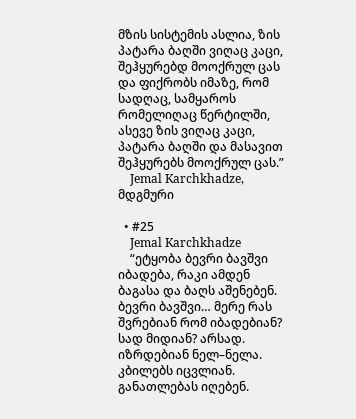მზის სისტემის ასლია, ზის პატარა ბაღში ვიღაც კაცი, შეჰყურებდ მოოქრულ ცას და ფიქრობს იმაზე, რომ სადღაც, სამყაროს რომელიღაც წერტილში, ასევე ზის ვიღაც კაცი, პატარა ბაღში და მასავით შეჰყურებს მოოქრულ ცას.”
    Jemal Karchkhadze, მდგმური

  • #25
    Jemal Karchkhadze
    “ეტყობა ბევრი ბავშვი იბადება, რაკი ამდენ ბაგასა და ბაღს აშენებენ. ბევრი ბავშვი… მერე რას შვრებიან რომ იბადებიან? სად მიდიან? არსად. იზრდებიან ნელ–ნელა. კბილებს იცვლიან. განათლებას იღებენ.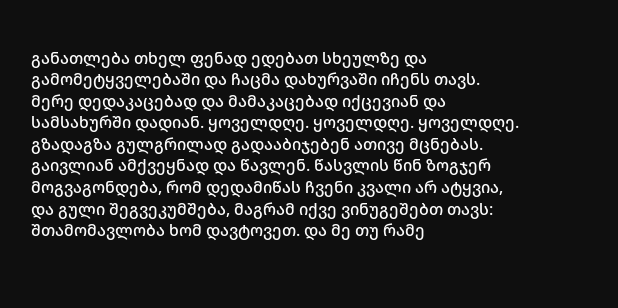განათლება თხელ ფენად ედებათ სხეულზე და გამომეტყველებაში და ჩაცმა დახურვაში იჩენს თავს. მერე დედაკაცებად და მამაკაცებად იქცევიან და სამსახურში დადიან. ყოველდღე. ყოველდღე. ყოველდღე. გზადაგზა გულგრილად გადააბიჯებენ ათივე მცნებას. გაივლიან ამქვეყნად და წავლენ. წასვლის წინ ზოგჯერ მოგვაგონდება, რომ დედამიწას ჩვენი კვალი არ ატყვია, და გული შეგვეკუმშება, მაგრამ იქვე ვინუგეშებთ თავს: შთამომავლობა ხომ დავტოვეთ. და მე თუ რამე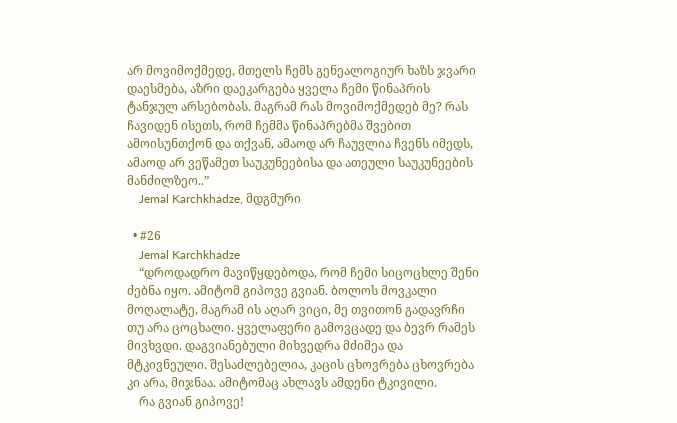არ მოვიმოქმედე, მთელს ჩემს გენეალოგიურ ხაზს ჯვარი დაესმება, აზრი დაეკარგება ყველა ჩემი წინაპრის ტანჯულ არსებობას. მაგრამ რას მოვიმოქმედებ მე? რას ჩავიდენ ისეთს, რომ ჩემმა წინაპრებმა შვებით ამოისუნთქონ და თქვან, ამაოდ არ ჩაუვლია ჩვენს იმედს, ამაოდ არ ვეწამეთ საუკუნეებისა და ათეული საუკუნეების მანძილზეო..”
    Jemal Karchkhadze, მდგმური

  • #26
    Jemal Karchkhadze
    “დროდადრო მავიწყდებოდა, რომ ჩემი სიცოცხლე შენი ძებნა იყო. ამიტომ გიპოვე გვიან. ბოლოს მოვკალი მოღალატე, მაგრამ ის აღარ ვიცი, მე თვითონ გადავრჩი თუ არა ცოცხალი. ყველაფერი გამოვცადე და ბევრ რამეს მივხვდი. დაგვიანებული მიხვედრა მძიმეა და მტკივნეული. შესაძლებელია, კაცის ცხოვრება ცხოვრება კი არა, მიჯნაა. ამიტომაც ახლავს ამდენი ტკივილი.
    რა გვიან გიპოვე!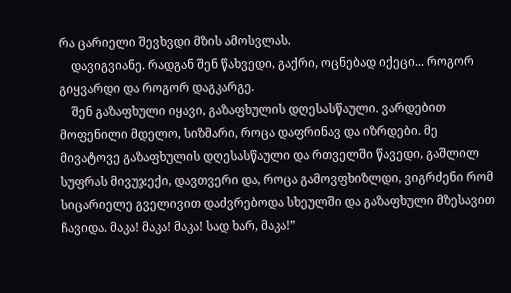რა ცარიელი შევხვდი მზის ამოსვლას.
    დავიგვიანე. რადგან შენ წახვედი, გაქრი, ოცნებად იქეცი... როგორ გიყვარდი და როგორ დაგკარგე.
    შენ გაზაფხული იყავი, გაზაფხულის დღესასწაული. ვარდებით მოფენილი მდელო, სიზმარი, როცა დაფრინავ და იზრდები. მე მივატოვე გაზაფხულის დღესასწაული და რთველში წავედი, გაშლილ სუფრას მივუჯექი, დავთვერი და, როცა გამოვფხიზლდი, ვიგრძენი რომ სიცარიელე გველივით დაძვრებოდა სხეულში და გაზაფხული მზესავით ჩავიდა. მაკა! მაკა! მაკა! სად ხარ, მაკა!”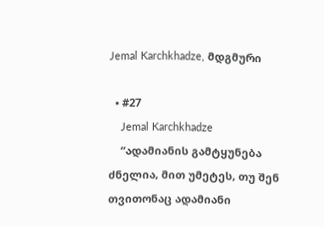Jemal Karchkhadze, მდგმური

  • #27
    Jemal Karchkhadze
    “ადამიანის გამტყუნება ძნელია, მით უმეტეს, თუ შენ თვითონაც ადამიანი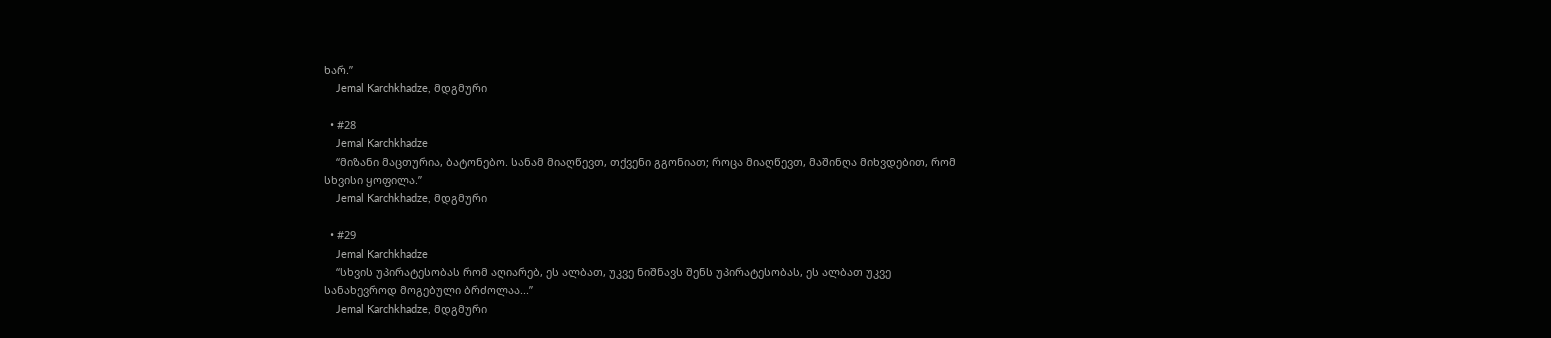ხარ.”
    Jemal Karchkhadze, მდგმური

  • #28
    Jemal Karchkhadze
    “მიზანი მაცთურია, ბატონებო. სანამ მიაღწევთ, თქვენი გგონიათ; როცა მიაღწევთ, მაშინღა მიხვდებით, რომ სხვისი ყოფილა.”
    Jemal Karchkhadze, მდგმური

  • #29
    Jemal Karchkhadze
    “სხვის უპირატესობას რომ აღიარებ, ეს ალბათ, უკვე ნიშნავს შენს უპირატესობას, ეს ალბათ უკვე სანახევროდ მოგებული ბრძოლაა...”
    Jemal Karchkhadze, მდგმური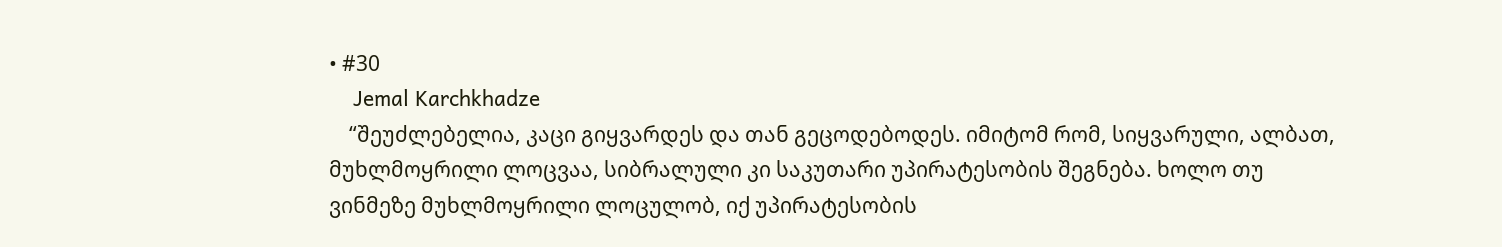• #30
    Jemal Karchkhadze
    “შეუძლებელია, კაცი გიყვარდეს და თან გეცოდებოდეს. იმიტომ რომ, სიყვარული, ალბათ, მუხლმოყრილი ლოცვაა, სიბრალული კი საკუთარი უპირატესობის შეგნება. ხოლო თუ ვინმეზე მუხლმოყრილი ლოცულობ, იქ უპირატესობის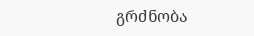გრძნობა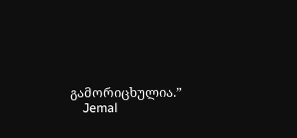გამორიცხულია.”
    Jemal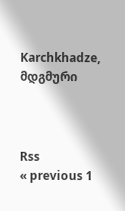Karchkhadze, მდგმური



Rss
« previous 1